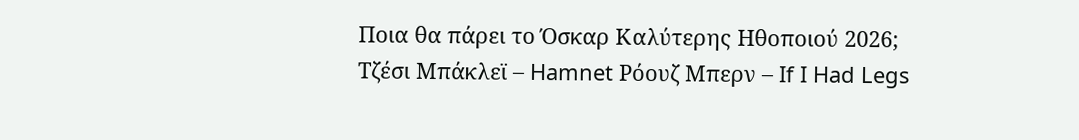Ποια θα πάρει το Όσκαρ Καλύτερης Ηθοποιού 2026;
Τζέσι Μπάκλεϊ – Hamnet Ρόουζ Μπερν – If I Had Legs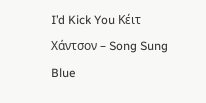I’d Kick You Κέιτ Χάντσον – Song Sung Blue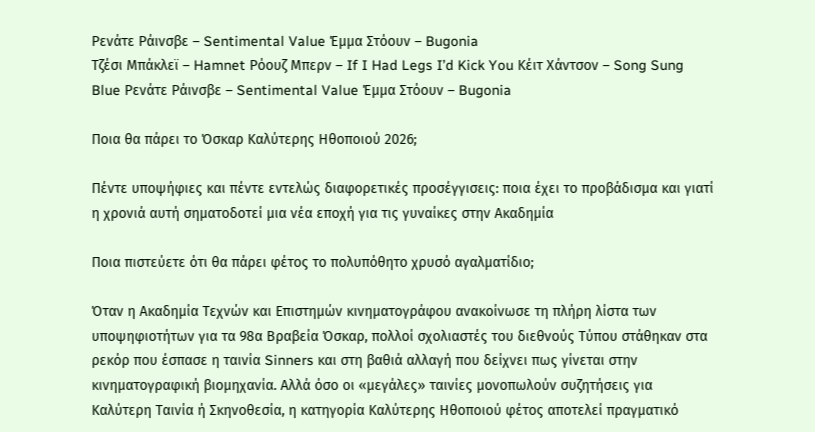Ρενάτε Ράινσβε – Sentimental Value Έμμα Στόουν – Bugonia
Τζέσι Μπάκλεϊ – Hamnet Ρόουζ Μπερν – If I Had Legs I’d Kick You Κέιτ Χάντσον – Song Sung Blue Ρενάτε Ράινσβε – Sentimental Value Έμμα Στόουν – Bugonia

Ποια θα πάρει το Όσκαρ Καλύτερης Ηθοποιού 2026;

Πέντε υποψήφιες και πέντε εντελώς διαφορετικές προσέγγισεις: ποια έχει το προβάδισμα και γιατί η χρονιά αυτή σηματοδοτεί μια νέα εποχή για τις γυναίκες στην Ακαδημία

Ποια πιστεύετε ότι θα πάρει φέτος το πολυπόθητο χρυσό αγαλματίδιο;

Όταν η Ακαδημία Τεχνών και Επιστημών κινηματογράφου ανακοίνωσε τη πλήρη λίστα των υποψηφιοτήτων για τα 98α Βραβεία Όσκαρ, πολλοί σχολιαστές του διεθνούς Τύπου στάθηκαν στα ρεκόρ που έσπασε η ταινία Sinners και στη βαθιά αλλαγή που δείχνει πως γίνεται στην κινηματογραφική βιομηχανία. Αλλά όσο οι «μεγάλες» ταινίες μονοπωλούν συζητήσεις για Καλύτερη Ταινία ή Σκηνοθεσία, η κατηγορία Καλύτερης Ηθοποιού φέτος αποτελεί πραγματικό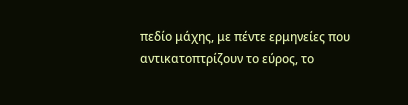πεδίο μάχης, με πέντε ερμηνείες που αντικατοπτρίζουν το εύρος, το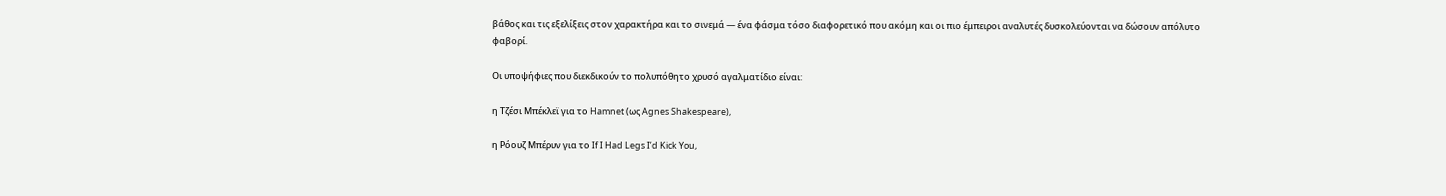βάθος και τις εξελίξεις στον χαρακτήρα και το σινεμά — ένα φάσμα τόσο διαφορετικό που ακόμη και οι πιο έμπειροι αναλυτές δυσκολεύονται να δώσουν απόλυτο φαβορί.

Οι υποψήφιες που διεκδικούν το πολυπόθητο χρυσό αγαλματίδιο είναι:

η Τζέσι Μπέκλεϊ για το Hamnet (ως Agnes Shakespeare),

η Ρόουζ Μπέρυν για το If I Had Legs I’d Kick You,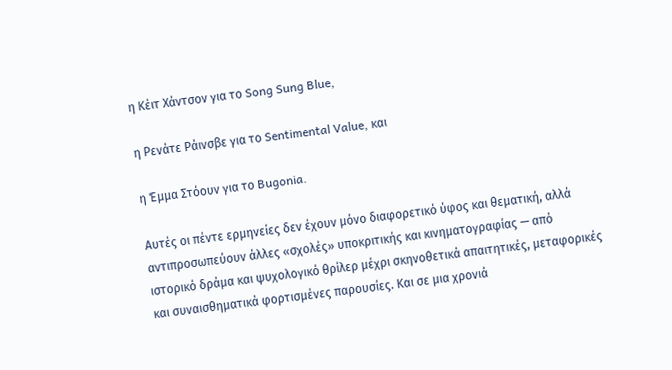η Κέιτ Χάντσον για το Song Sung Blue,

η Ρενάτε Ράινσβε για το Sentimental Value, και

η Έμμα Στόουν για το Bugonia.

Αυτές οι πέντε ερμηνείες δεν έχουν μόνο διαφορετικό ύφος και θεματική, αλλά αντιπροσωπεύουν άλλες «σχολές» υποκριτικής και κινηματογραφίας — από ιστορικό δράμα και ψυχολογικό θρίλερ μέχρι σκηνοθετικά απαιτητικές, μεταφορικές και συναισθηματικά φορτισμένες παρουσίες. Και σε μια χρονιά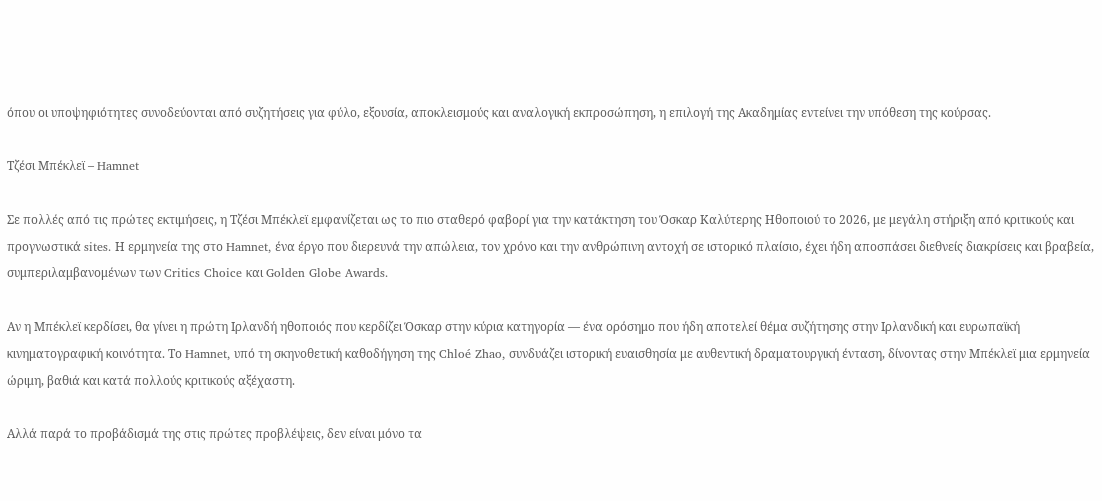όπου οι υποψηφιότητες συνοδεύονται από συζητήσεις για φύλο, εξουσία, αποκλεισμούς και αναλογική εκπροσώπηση, η επιλογή της Ακαδημίας εντείνει την υπόθεση της κούρσας.

Τζέσι Μπέκλεϊ – Hamnet

Σε πολλές από τις πρώτες εκτιμήσεις, η Τζέσι Μπέκλεϊ εμφανίζεται ως το πιο σταθερό φαβορί για την κατάκτηση του Όσκαρ Καλύτερης Ηθοποιού το 2026, με μεγάλη στήριξη από κριτικούς και προγνωστικά sites. Η ερμηνεία της στο Hamnet, ένα έργο που διερευνά την απώλεια, τον χρόνο και την ανθρώπινη αντοχή σε ιστορικό πλαίσιο, έχει ήδη αποσπάσει διεθνείς διακρίσεις και βραβεία, συμπεριλαμβανομένων των Critics Choice και Golden Globe Awards.

Αν η Μπέκλεϊ κερδίσει, θα γίνει η πρώτη Ιρλανδή ηθοποιός που κερδίζει Όσκαρ στην κύρια κατηγορία — ένα ορόσημο που ήδη αποτελεί θέμα συζήτησης στην Ιρλανδική και ευρωπαϊκή κινηματογραφική κοινότητα. Το Hamnet, υπό τη σκηνοθετική καθοδήγηση της Chloé Zhao, συνδυάζει ιστορική ευαισθησία με αυθεντική δραματουργική ένταση, δίνοντας στην Μπέκλεϊ μια ερμηνεία ώριμη, βαθιά και κατά πολλούς κριτικούς αξέχαστη.

Αλλά παρά το προβάδισμά της στις πρώτες προβλέψεις, δεν είναι μόνο τα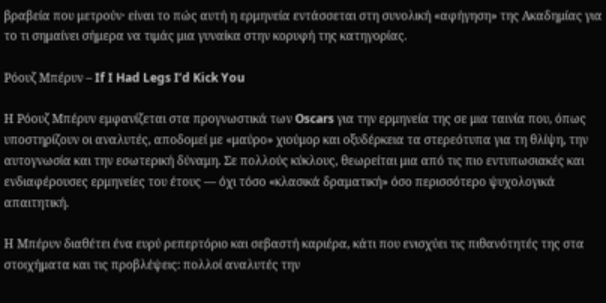βραβεία που μετρούν· είναι το πώς αυτή η ερμηνεία εντάσσεται στη συνολική «αφήγηση» της Ακαδημίας για το τι σημαίνει σήμερα να τιμάς μια γυναίκα στην κορυφή της κατηγορίας.

Ρόουζ Μπέρυν – If I Had Legs I’d Kick You

Η Ρόουζ Μπέρυν εμφανίζεται στα προγνωστικά των Oscars για την ερμηνεία της σε μια ταινία που, όπως υποστηρίζουν οι αναλυτές, αποδομεί με «μαύρο» χιούμορ και οξυδέρκεια τα στερεότυπα για τη θλίψη, την αυτογνωσία και την εσωτερική δύναμη. Σε πολλούς κύκλους, θεωρείται μια από τις πιο εντυπωσιακές και ενδιαφέρουσες ερμηνείες του έτους — όχι τόσο «κλασικά δραματική» όσο περισσότερο ψυχολογικά απαιτητική.

Η Μπέρυν διαθέτει ένα ευρύ ρεπερτόριο και σεβαστή καριέρα, κάτι που ενισχύει τις πιθανότητές της στα στοιχήματα και τις προβλέψεις: πολλοί αναλυτές την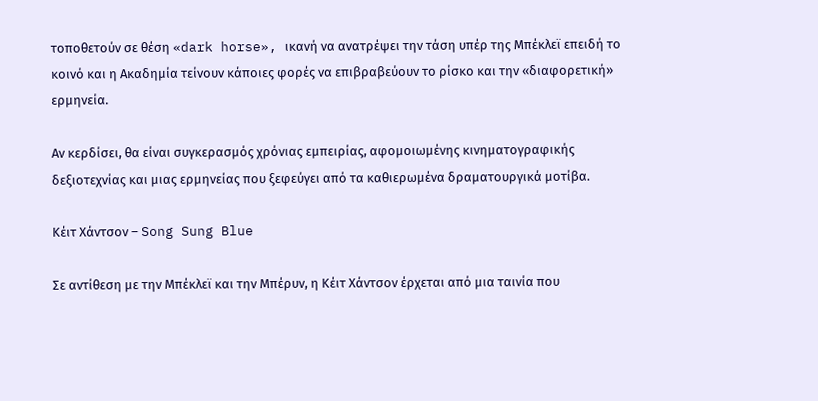τοποθετούν σε θέση «dark horse», ικανή να ανατρέψει την τάση υπέρ της Μπέκλεϊ επειδή το κοινό και η Ακαδημία τείνουν κάποιες φορές να επιβραβεύουν το ρίσκο και την «διαφορετική» ερμηνεία.

Αν κερδίσει, θα είναι συγκερασμός χρόνιας εμπειρίας, αφομοιωμένης κινηματογραφικής δεξιοτεχνίας και μιας ερμηνείας που ξεφεύγει από τα καθιερωμένα δραματουργικά μοτίβα.

Κέιτ Χάντσον – Song Sung Blue

Σε αντίθεση με την Μπέκλεϊ και την Μπέρυν, η Κέιτ Χάντσον έρχεται από μια ταινία που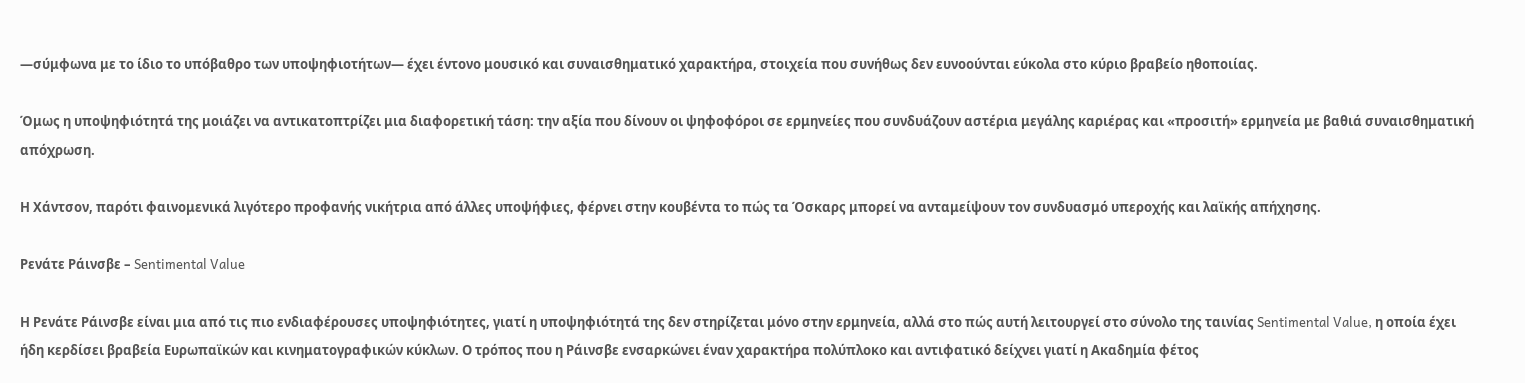—σύμφωνα με το ίδιο το υπόβαθρο των υποψηφιοτήτων— έχει έντονο μουσικό και συναισθηματικό χαρακτήρα, στοιχεία που συνήθως δεν ευνοούνται εύκολα στο κύριο βραβείο ηθοποιίας.

Όμως η υποψηφιότητά της μοιάζει να αντικατοπτρίζει μια διαφορετική τάση: την αξία που δίνουν οι ψηφοφόροι σε ερμηνείες που συνδυάζουν αστέρια μεγάλης καριέρας και «προσιτή» ερμηνεία με βαθιά συναισθηματική απόχρωση.

Η Χάντσον, παρότι φαινομενικά λιγότερο προφανής νικήτρια από άλλες υποψήφιες, φέρνει στην κουβέντα το πώς τα Όσκαρς μπορεί να ανταμείψουν τον συνδυασμό υπεροχής και λαϊκής απήχησης.

Ρενάτε Ράινσβε – Sentimental Value

Η Ρενάτε Ράινσβε είναι μια από τις πιο ενδιαφέρουσες υποψηφιότητες, γιατί η υποψηφιότητά της δεν στηρίζεται μόνο στην ερμηνεία, αλλά στο πώς αυτή λειτουργεί στο σύνολο της ταινίας Sentimental Value, η οποία έχει ήδη κερδίσει βραβεία Ευρωπαϊκών και κινηματογραφικών κύκλων. Ο τρόπος που η Ράινσβε ενσαρκώνει έναν χαρακτήρα πολύπλοκο και αντιφατικό δείχνει γιατί η Ακαδημία φέτος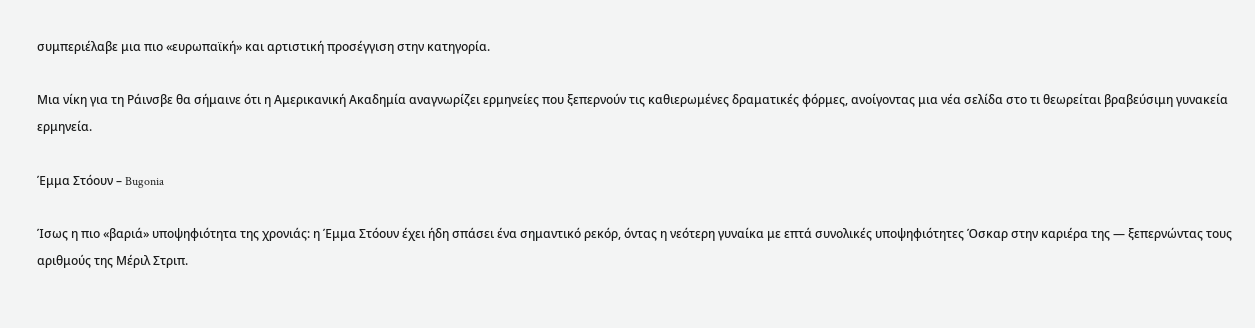συμπεριέλαβε μια πιο «ευρωπαϊκή» και αρτιστική προσέγγιση στην κατηγορία.

Μια νίκη για τη Ράινσβε θα σήμαινε ότι η Αμερικανική Ακαδημία αναγνωρίζει ερμηνείες που ξεπερνούν τις καθιερωμένες δραματικές φόρμες, ανοίγοντας μια νέα σελίδα στο τι θεωρείται βραβεύσιμη γυνακεία ερμηνεία.

Έμμα Στόουν – Bugonia

Ίσως η πιο «βαριά» υποψηφιότητα της χρονιάς: η Έμμα Στόουν έχει ήδη σπάσει ένα σημαντικό ρεκόρ, όντας η νεότερη γυναίκα με επτά συνολικές υποψηφιότητες Όσκαρ στην καριέρα της — ξεπερνώντας τους αριθμούς της Μέριλ Στριπ.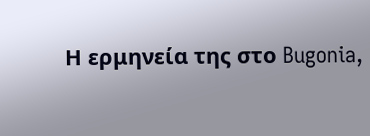Η ερμηνεία της στο Bugonia,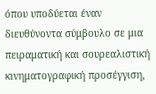όπου υποδύεται έναν διευθύνοντα σύμβουλο σε μια πειραματική και σουρεαλιστική κινηματογραφική προσέγγιση,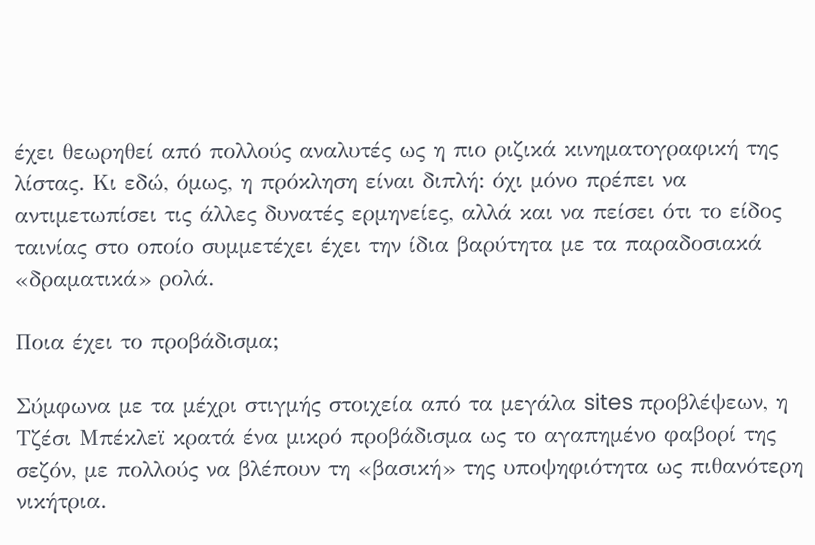έχει θεωρηθεί από πολλούς αναλυτές ως η πιο ριζικά κινηματογραφική της λίστας. Κι εδώ, όμως, η πρόκληση είναι διπλή: όχι μόνο πρέπει να αντιμετωπίσει τις άλλες δυνατές ερμηνείες, αλλά και να πείσει ότι το είδος ταινίας στο οποίο συμμετέχει έχει την ίδια βαρύτητα με τα παραδοσιακά «δραματικά» ρολά.

Ποια έχει το προβάδισμα;

Σύμφωνα με τα μέχρι στιγμής στοιχεία από τα μεγάλα sites προβλέψεων, η Τζέσι Μπέκλεϊ κρατά ένα μικρό προβάδισμα ως το αγαπημένο φαβορί της σεζόν, με πολλούς να βλέπουν τη «βασική» της υποψηφιότητα ως πιθανότερη νικήτρια.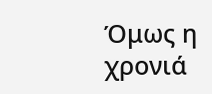Όμως η χρονιά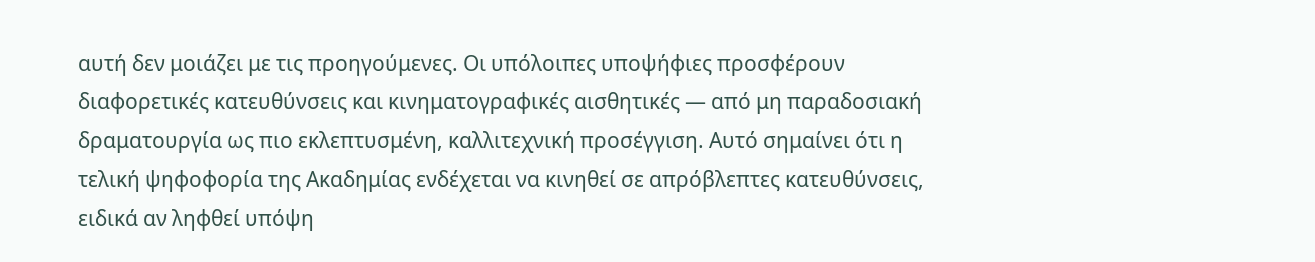αυτή δεν μοιάζει με τις προηγούμενες. Οι υπόλοιπες υποψήφιες προσφέρουν διαφορετικές κατευθύνσεις και κινηματογραφικές αισθητικές — από μη παραδοσιακή δραματουργία ως πιο εκλεπτυσμένη, καλλιτεχνική προσέγγιση. Αυτό σημαίνει ότι η τελική ψηφοφορία της Ακαδημίας ενδέχεται να κινηθεί σε απρόβλεπτες κατευθύνσεις, ειδικά αν ληφθεί υπόψη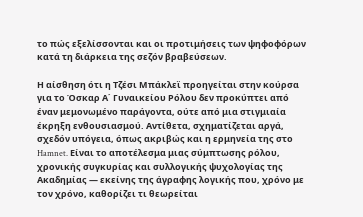το πώς εξελίσσονται και οι προτιμήσεις των ψηφοφόρων κατά τη διάρκεια της σεζόν βραβεύσεων.

Η αίσθηση ότι η Τζέσι Μπάκλεϊ προηγείται στην κούρσα για το Όσκαρ Α΄ Γυναικείου Ρόλου δεν προκύπτει από έναν μεμονωμένο παράγοντα, ούτε από μια στιγμιαία έκρηξη ενθουσιασμού. Αντίθετα, σχηματίζεται αργά, σχεδόν υπόγεια, όπως ακριβώς και η ερμηνεία της στο Hamnet. Είναι το αποτέλεσμα μιας σύμπτωσης ρόλου, χρονικής συγκυρίας και συλλογικής ψυχολογίας της Ακαδημίας — εκείνης της άγραφης λογικής που, χρόνο με τον χρόνο, καθορίζει τι θεωρείται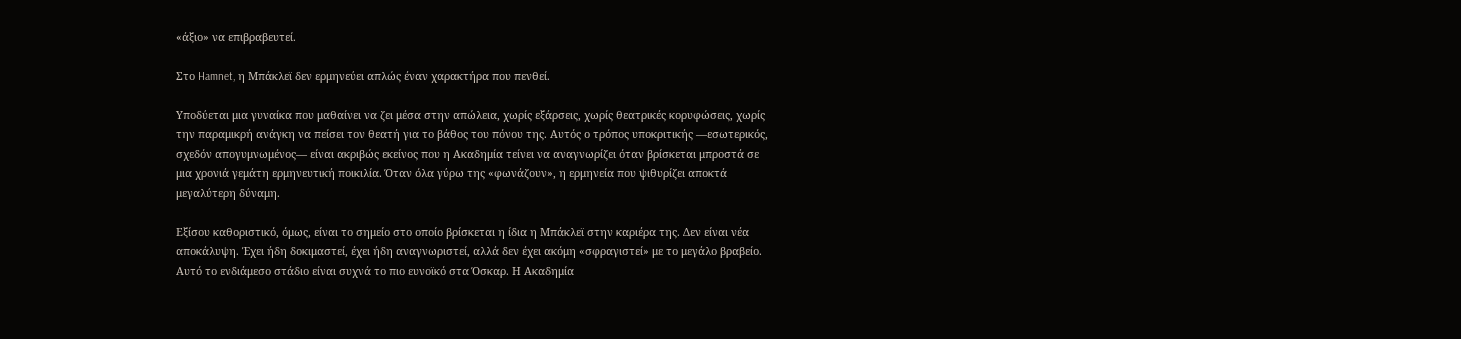«άξιο» να επιβραβευτεί.

Στο Hamnet, η Μπάκλεϊ δεν ερμηνεύει απλώς έναν χαρακτήρα που πενθεί.

Υποδύεται μια γυναίκα που μαθαίνει να ζει μέσα στην απώλεια, χωρίς εξάρσεις, χωρίς θεατρικές κορυφώσεις, χωρίς την παραμικρή ανάγκη να πείσει τον θεατή για το βάθος του πόνου της. Αυτός ο τρόπος υποκριτικής —εσωτερικός, σχεδόν απογυμνωμένος— είναι ακριβώς εκείνος που η Ακαδημία τείνει να αναγνωρίζει όταν βρίσκεται μπροστά σε μια χρονιά γεμάτη ερμηνευτική ποικιλία. Όταν όλα γύρω της «φωνάζουν», η ερμηνεία που ψιθυρίζει αποκτά μεγαλύτερη δύναμη.

Εξίσου καθοριστικό, όμως, είναι το σημείο στο οποίο βρίσκεται η ίδια η Μπάκλεϊ στην καριέρα της. Δεν είναι νέα αποκάλυψη. Έχει ήδη δοκιμαστεί, έχει ήδη αναγνωριστεί, αλλά δεν έχει ακόμη «σφραγιστεί» με το μεγάλο βραβείο. Αυτό το ενδιάμεσο στάδιο είναι συχνά το πιο ευνοϊκό στα Όσκαρ. Η Ακαδημία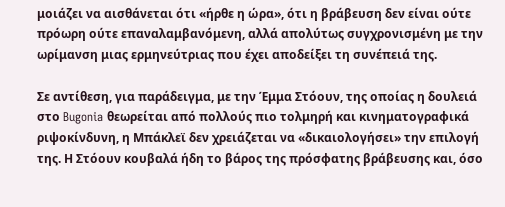μοιάζει να αισθάνεται ότι «ήρθε η ώρα», ότι η βράβευση δεν είναι ούτε πρόωρη ούτε επαναλαμβανόμενη, αλλά απολύτως συγχρονισμένη με την ωρίμανση μιας ερμηνεύτριας που έχει αποδείξει τη συνέπειά της.

Σε αντίθεση, για παράδειγμα, με την Έμμα Στόουν, της οποίας η δουλειά στο Bugonia θεωρείται από πολλούς πιο τολμηρή και κινηματογραφικά ριψοκίνδυνη, η Μπάκλεϊ δεν χρειάζεται να «δικαιολογήσει» την επιλογή της. Η Στόουν κουβαλά ήδη το βάρος της πρόσφατης βράβευσης και, όσο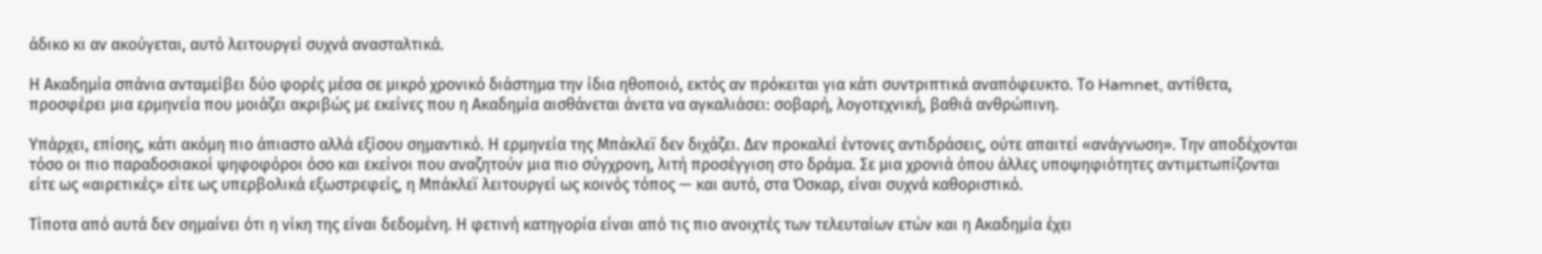άδικο κι αν ακούγεται, αυτό λειτουργεί συχνά ανασταλτικά.

Η Ακαδημία σπάνια ανταμείβει δύο φορές μέσα σε μικρό χρονικό διάστημα την ίδια ηθοποιό, εκτός αν πρόκειται για κάτι συντριπτικά αναπόφευκτο. Το Hamnet, αντίθετα, προσφέρει μια ερμηνεία που μοιάζει ακριβώς με εκείνες που η Ακαδημία αισθάνεται άνετα να αγκαλιάσει: σοβαρή, λογοτεχνική, βαθιά ανθρώπινη.

Υπάρχει, επίσης, κάτι ακόμη πιο άπιαστο αλλά εξίσου σημαντικό. Η ερμηνεία της Μπάκλεϊ δεν διχάζει. Δεν προκαλεί έντονες αντιδράσεις, ούτε απαιτεί «ανάγνωση». Την αποδέχονται τόσο οι πιο παραδοσιακοί ψηφοφόροι όσο και εκείνοι που αναζητούν μια πιο σύγχρονη, λιτή προσέγγιση στο δράμα. Σε μια χρονιά όπου άλλες υποψηφιότητες αντιμετωπίζονται είτε ως «αιρετικές» είτε ως υπερβολικά εξωστρεφείς, η Μπάκλεϊ λειτουργεί ως κοινός τόπος — και αυτό, στα Όσκαρ, είναι συχνά καθοριστικό.

Τίποτα από αυτά δεν σημαίνει ότι η νίκη της είναι δεδομένη. Η φετινή κατηγορία είναι από τις πιο ανοιχτές των τελευταίων ετών και η Ακαδημία έχει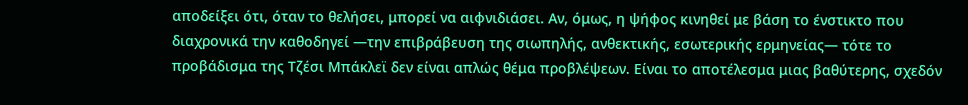αποδείξει ότι, όταν το θελήσει, μπορεί να αιφνιδιάσει. Αν, όμως, η ψήφος κινηθεί με βάση το ένστικτο που διαχρονικά την καθοδηγεί —την επιβράβευση της σιωπηλής, ανθεκτικής, εσωτερικής ερμηνείας— τότε το προβάδισμα της Τζέσι Μπάκλεϊ δεν είναι απλώς θέμα προβλέψεων. Είναι το αποτέλεσμα μιας βαθύτερης, σχεδόν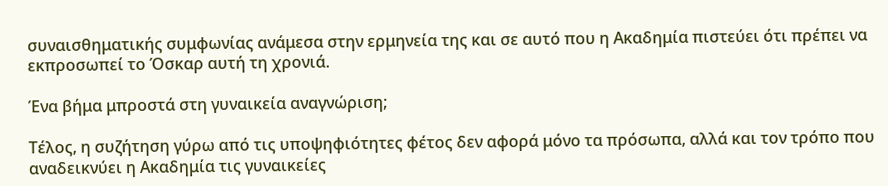συναισθηματικής συμφωνίας ανάμεσα στην ερμηνεία της και σε αυτό που η Ακαδημία πιστεύει ότι πρέπει να εκπροσωπεί το Όσκαρ αυτή τη χρονιά.

Ένα βήμα μπροστά στη γυναικεία αναγνώριση;

Τέλος, η συζήτηση γύρω από τις υποψηφιότητες φέτος δεν αφορά μόνο τα πρόσωπα, αλλά και τον τρόπο που αναδεικνύει η Ακαδημία τις γυναικείες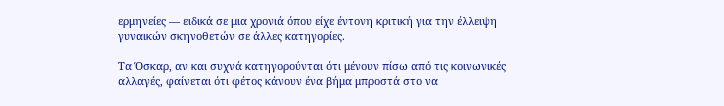ερμηνείες — ειδικά σε μια χρονιά όπου είχε έντονη κριτική για την έλλειψη γυναικών σκηνοθετών σε άλλες κατηγορίες.

Τα Όσκαρ, αν και συχνά κατηγορούνται ότι μένουν πίσω από τις κοινωνικές αλλαγές, φαίνεται ότι φέτος κάνουν ένα βήμα μπροστά στο να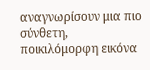αναγνωρίσουν μια πιο σύνθετη, ποικιλόμορφη εικόνα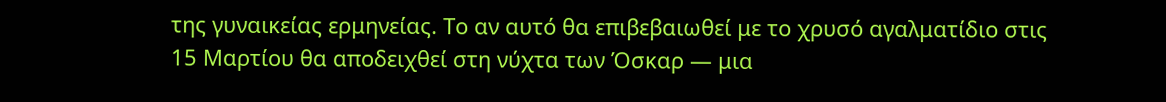της γυναικείας ερμηνείας. Το αν αυτό θα επιβεβαιωθεί με το χρυσό αγαλματίδιο στις 15 Μαρτίου θα αποδειχθεί στη νύχτα των Όσκαρ — μια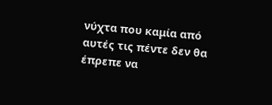νύχτα που καμία από αυτές τις πέντε δεν θα έπρεπε να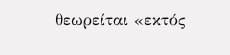θεωρείται «εκτός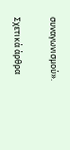συναγωνισμού».

Σχετικά άρθρα